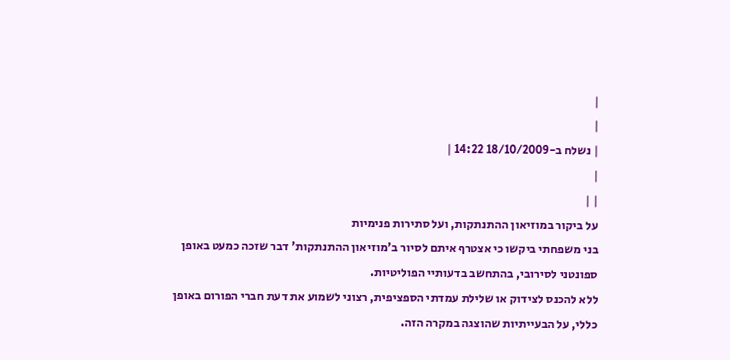|
|
| נשלח ב-18/10/2009 14:22 |
|
| |
על ביקור במוזיאון ההתנתקות, ועל סתירות פנימיות
בני משפחתי ביקשו כי אצטרף איתם לסיור ב'מוזיאון ההתנתקות' דבר שזכה כמעט באופן ספונטני לסירובי, בהתחשב בדעותיי הפוליטיות.
ללא להכנס לצידוק או שלילת עמדתי הספציפית, רצוני לשמוע את דעת חברי הפורום באופן כללי, על הבעייתיות שהוצגה במקרה הזה.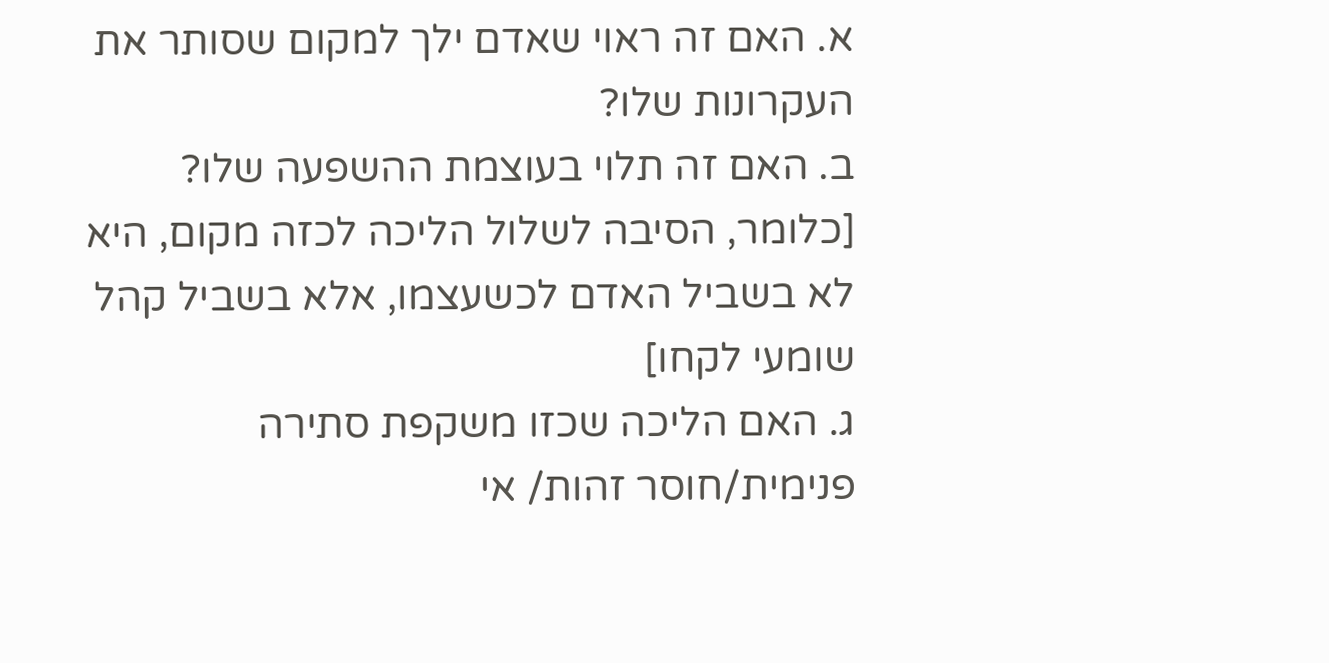א. האם זה ראוי שאדם ילך למקום שסותר את העקרונות שלו?
ב. האם זה תלוי בעוצמת ההשפעה שלו? [כלומר, הסיבה לשלול הליכה לכזה מקום, היא לא בשביל האדם לכשעצמו, אלא בשביל קהל שומעי לקחו]
ג. האם הליכה שכזו משקפת סתירה פנימית/חוסר זהות/ אי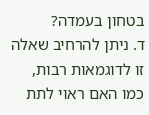בטחון בעמדה?
ד. ניתן להרחיב שאלה זו לדוגמאות רבות, כמו האם ראוי לתת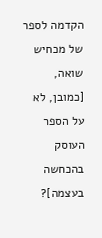הקדמה לספר של מכחיש שואה, [כמובן, לא על הספר העוסק בהכחשה בעצמה]?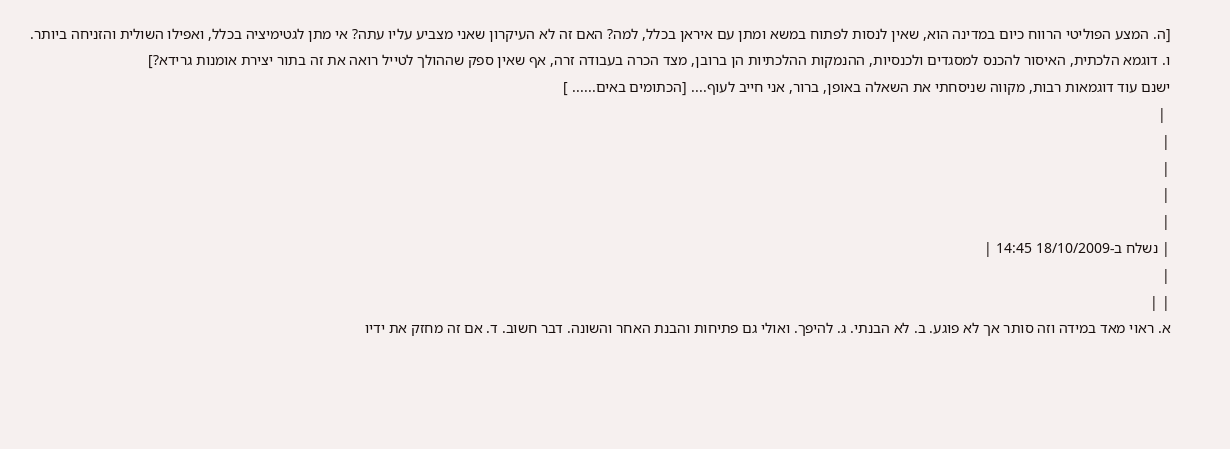[ה. המצע הפוליטי הרווח כיום במדינה הוא, שאין לנסות לפתוח במשא ומתן עם איראן בכלל, למה? האם זה לא העיקרון שאני מצביע עליו עתה? אי מתן לגטימיציה בכלל, ואפילו השולית והזניחה ביותר.
ו. דוגמא הלכתית, האיסור להכנס למסגדים ולכנסיות, ההנמקות ההלכתיות הן ברובן, מצד הכרה בעבודה זרה, אף שאין ספק שההולך לטייל רואה את זה בתור יצירת אומנות גרידא?]
ישנם עוד דוגמאות רבות, מקווה שניסחתי את השאלה באופן, ברור, אני חייב לעוף.... [הכתומים באים...... ]
 |
|
|
|
|
| נשלח ב-18/10/2009 14:45 |
|
| |
א. ראוי מאד במידה וזה סותר אך לא פוגע. ב. לא הבנתי. ג. להיפך. ואולי גם פתיחות והבנת האחר והשונה. דבר חשוב. ד. אם זה מחזק את ידיו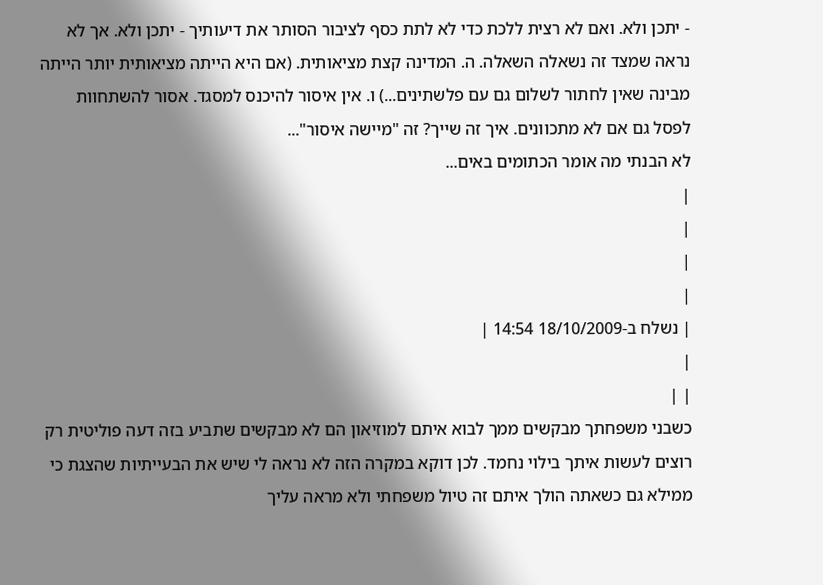- יתכן ולא. ואם לא רצית ללכת כדי לא לתת כסף לציבור הסותר את דיעותיך - יתכן ולא. אך לא נראה שמצד זה נשאלה השאלה. ה. המדינה קצת מציאותית. (אם היא הייתה מציאותית יותר הייתה מבינה שאין לחתור לשלום גם עם פלשתינים...) ו. אין איסור להיכנס למסגד. אסור להשתחוות לפסל גם אם לא מתכוונים. איך זה שייך? זה "מיישה איסור"...
לא הבנתי מה אומר הכתומים באים...
|
|
|
|
| נשלח ב-18/10/2009 14:54 |
|
| |
כשבני משפחתך מבקשים ממך לבוא איתם למוזיאון הם לא מבקשים שתביע בזה דעה פוליטית רק רוצים לעשות איתך בילוי נחמד. לכן דוקא במקרה הזה לא נראה לי שיש את הבעייתיות שהצגת כי ממילא גם כשאתה הולך איתם זה טיול משפחתי ולא מראה עליך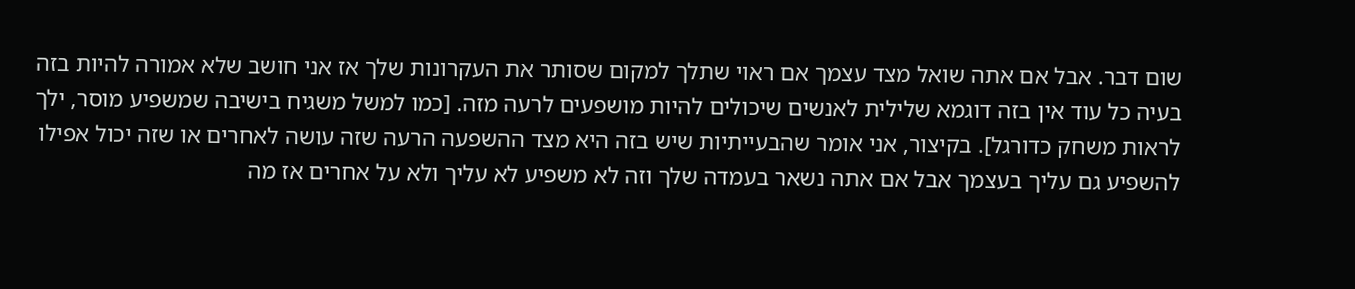שום דבר. אבל אם אתה שואל מצד עצמך אם ראוי שתלך למקום שסותר את העקרונות שלך אז אני חושב שלא אמורה להיות בזה בעיה כל עוד אין בזה דוגמא שלילית לאנשים שיכולים להיות מושפעים לרעה מזה. [כמו למשל משגיח בישיבה שמשפיע מוסר, ילך לראות משחק כדורגל]. בקיצור, אני אומר שהבעייתיות שיש בזה היא מצד ההשפעה הרעה שזה עושה לאחרים או שזה יכול אפילו להשפיע גם עליך בעצמך אבל אם אתה נשאר בעמדה שלך וזה לא משפיע לא עליך ולא על אחרים אז מה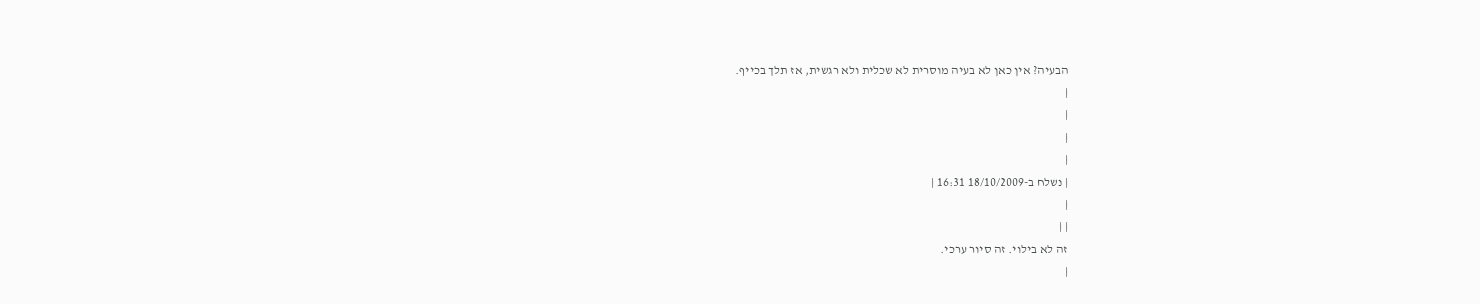הבעיה? אין כאן לא בעיה מוסרית לא שכלית ולא רגשית, אז תלך בכייף.
|
|
|
|
| נשלח ב-18/10/2009 16:31 |
|
| |
זה לא בילוי. זה סיור ערכי.
|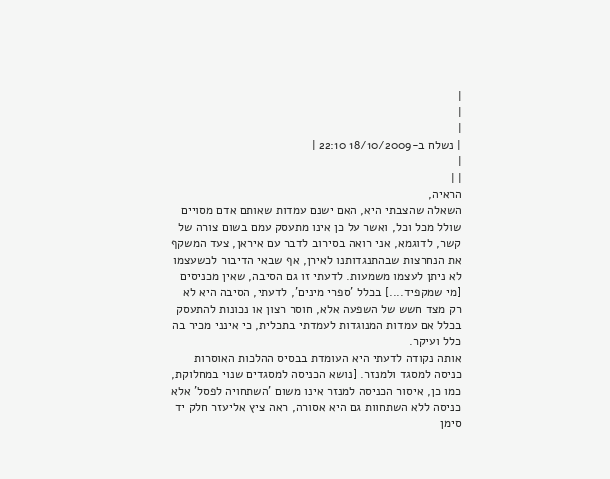|
|
|
| נשלח ב-18/10/2009 22:10 |
|
| |
הראיה,
השאלה שהצבתי היא, האם ישנם עמדות שאותם אדם מסויים שולל מכל וכל, ואשר על כן אינו מתעסק עמם בשום צורה של קשר, לדוגמא, אני רואה בסירוב לדבר עם איראן, צעד המשקף את הנחרצות שבהתנגדותנו לאירן, אף שבאי הדיבור לכשעצמו לא ניתן לעצמו משמעות. לדעתי זו גם הסיבה, שאין מכניסים [מי שמקפיד....] בכלל 'ספרי מינים', לדעתי, הסיבה היא לא רק מצד חשש של השפעה אלא, חוסר רצון או נכונות להתעסק בכלל אם עמדות המנוגדות לעמדתי בתכלית, כי אינני מכיר בה כלל ועיקר.
אותה נקודה לדעתי היא העומדת בבסיס ההלכות האוסרות כניסה למסגד ולמנזר. [נושא הכניסה למסגדים שנוי במחלוקת, כמו כן, איסור הכניסה למנזר אינו משום 'השתחויה לפסל' אלא כניסה ללא השתחוות גם היא אסורה, ראה ציץ אליעזר חלק יד סימן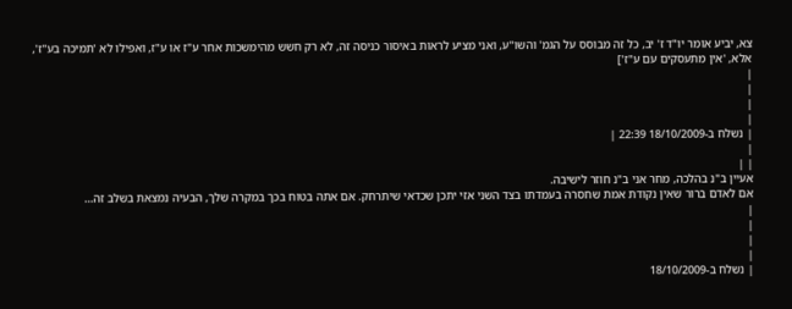צא, יביע אומר יו"ד ז' יב, כל זה מבוסס על הגמ' והשו"ע, ואני מציע לראות באיסור כניסה זה, לא רק חשש מהימשכות אחר ע"ז או ע"ז, ואפילו לא 'תמיכה בע"ז', אלא, 'אין מתעסקים עם ע"ז']
|
|
|
|
| נשלח ב-18/10/2009 22:39 |
|
| |
אעיין ב"נ בהלכה, מחר אני ב"נ חוזר לישיבה.
אם לאדם ברור שאין נקודת אמת שחסרה בעמדתו בצד השני אזי יתכן שכדאי שיתרחק. אם אתה בטוח בכך במקרה שלך, הבעיה נמצאת בשלב זה...
|
|
|
|
| נשלח ב-18/10/2009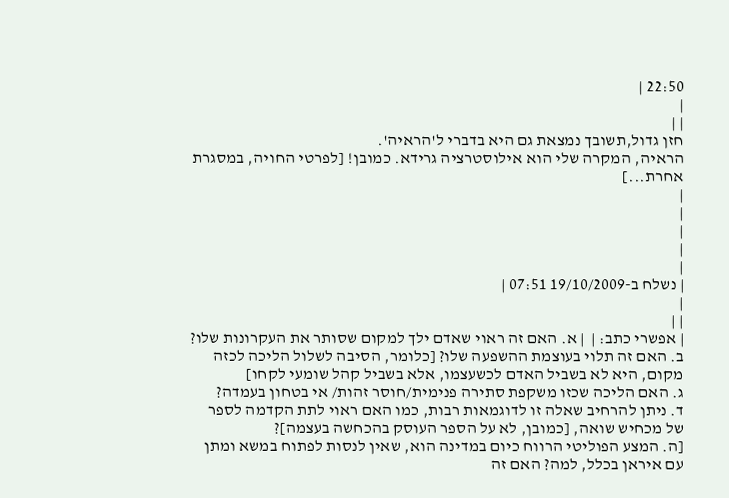22:50 |
|
| |
חזן גדול,תשובך נמצאת גם היא בדברי ל'הראיה'.
הראיה, המקרה שלי הוא אילוסטרציה גרידא. כמובן! [לפרטי החויה, במסגרת אחרת...]
|
|
|
|
|
| נשלח ב-19/10/2009 07:51 |
|
| |
| אפשרי כתב: |  | א. האם זה ראוי שאדם ילך למקום שסותר את העקרונות שלו?
ב. האם זה תלוי בעוצמת ההשפעה שלו? [כלומר, הסיבה לשלול הליכה לכזה מקום, היא לא בשביל האדם לכשעצמו, אלא בשביל קהל שומעי לקחו]
ג. האם הליכה שכזו משקפת סתירה פנימית/חוסר זהות/ אי בטחון בעמדה?
ד. ניתן להרחיב שאלה זו לדוגמאות רבות, כמו האם ראוי לתת הקדמה לספר של מכחיש שואה, [כמובן, לא על הספר העוסק בהכחשה בעצמה]?
[ה. המצע הפוליטי הרווח כיום במדינה הוא, שאין לנסות לפתוח במשא ומתן עם איראן בכלל, למה? האם זה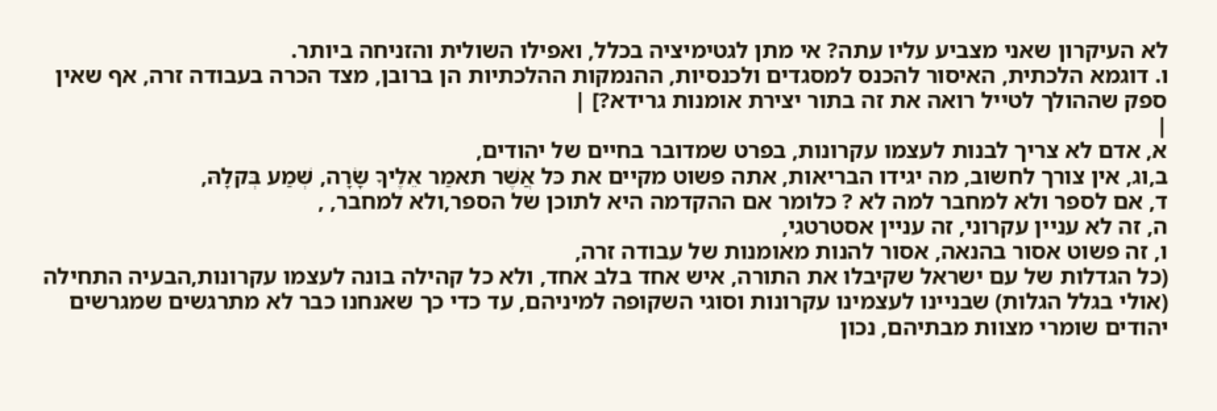לא העיקרון שאני מצביע עליו עתה? אי מתן לגטימיציה בכלל, ואפילו השולית והזניחה ביותר.
ו. דוגמא הלכתית, האיסור להכנס למסגדים ולכנסיות, ההנמקות ההלכתיות הן ברובן, מצד הכרה בעבודה זרה, אף שאין ספק שההולך לטייל רואה את זה בתור יצירת אומנות גרידא?] |
|
א, אדם לא צריך לבנות לעצמו עקרונות, בפרט שמדובר בחיים של יהודים,
ב,וג, אין צורך לחשוב, מה יגידו הבריאות, אתה פשוט מקיים את כּל אֲשֶׁר תּאמַר אֵלֶיךָ שָׂרָה, שְׁמַע בְּקלָהּ,
ד, אם לספר ולא למחבר למה לא ? כלומר אם ההקדמה היא לתוכן של הספר,ולא למחבר, ,
ה, זה לא עניין עקרוני, זה עניין אסטרטגי,
ו, זה פשוט אסור בהנאה, אסור להנות מאומנות של עבודה זרה,
(כל הגדלות של עם ישראל שקיבלו את התורה, איש אחד בלב אחד, ולא כל קהילה בונה לעצמו עקרונות,הבעיה התחילה (אולי בגלל הגלות) שבניינו לעצמינו עקרונות וסוגי השקופה למיניהם, עד כדי כך שאנחנו כבר לא מתרגשים שמגרשים יהודים שומרי מצוות מבתיהם, נכון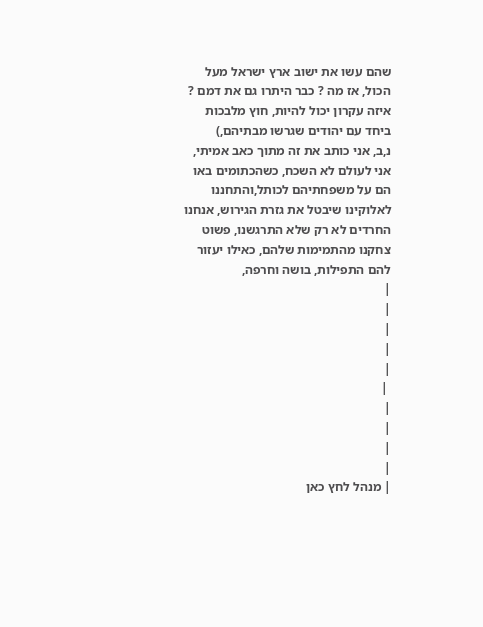שהם עשו את ישוב ארץ ישראל מעל הכול, אז מה ? כבר היתרו גם את דמם ?
איזה עקרון יכול להיות, חוץ מלבכות ביחד עם יהודים שגרשו מבתיהם,)
נ,ב, אני כותב את זה מתוך כאב אמיתי, אני לעולם לא השכח, כשהכתומים באו הם על משפחתיהם לכותל,והתחננו לאלוקינו שיבטל את גזרת הגירוש, אנחנו החרדים לא רק שלא התרגשנו, פשוט צחקנו מהתמימות שלהם, כאילו יעזור להם התפילות, בושה וחרפה,
|
|
|
|
|
 |
|
|
|
|
| מנהל לחץ כאן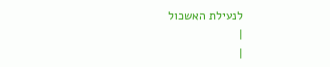לנעילת האשכול
|
|